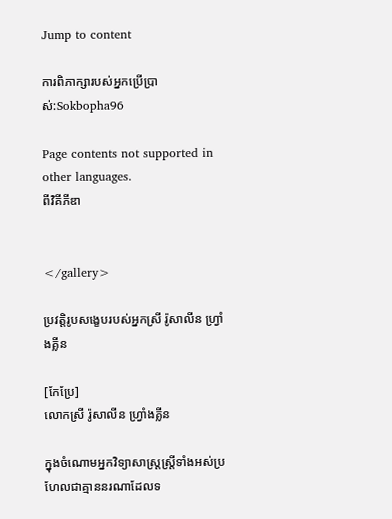Jump to content

ការពិភាក្សារបស់អ្នកប្រើប្រាស់:Sokbopha96

Page contents not supported in other languages.
ពីវិគីភីឌា


</gallery>

ប្រវត្តិរូបសង្ខេបរបស់អ្នកស្រី រ៉ូសាលីន ហ្វ្រាំងគ្លីន

[កែប្រែ]
លោកស្រី រ៉ូសាលីន ហ្រ្វាំងគ្លីន

ក្នុងចំណោមអ្នកវិទ្យាសាស្រ្តស្ត្រីទាំងអស់ប្រហែលជាគ្មាននរណាដែលទ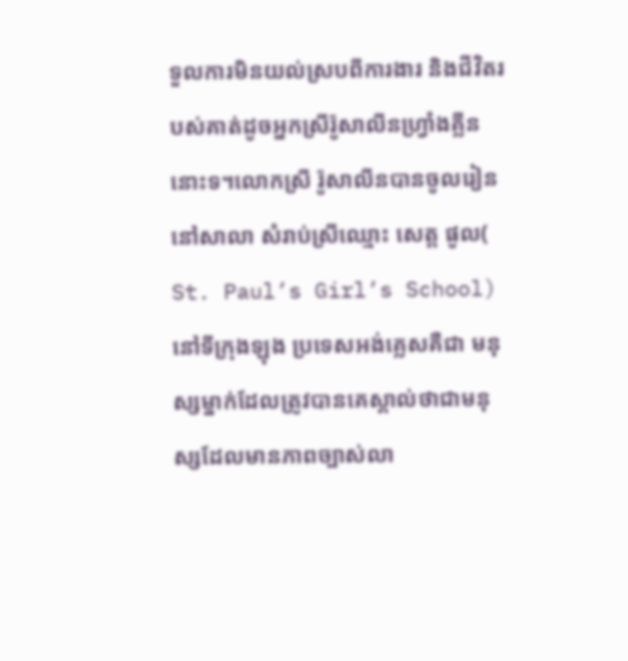ទួលការមិនយល់ស្របពីការងារ និងជីវិតរបស់គាត់ដូចអ្នកស្រីរ៉ូសាលីនហ្វ្រាំងគ្លីននោះទ។លោកស្រី រ៉ូសាលីនបានចូលរៀន នៅសាលា សំរាប់ស្រីឈ្មោះ សេត្ត ផូល( St. Paul’s Girl’s School) នៅទីក្រុងឡុង ប្រទេសអង់គ្លេសគឺជា មនុស្សម្នាក់ដែលត្រូវបានគេស្គាល់ថាជាមនុស្សដែលមានភាពច្បាស់លា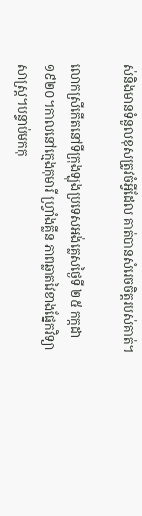ស់និងមានទំនួលខុសត្រូវចំអ្វីដែល គាត់បានសំរេចចិត្តរបស់គាត់។

លោកស្រីកើតនៅទីក្រុងឡុងប្រទេសអង់គ្លេសថ្ងៃទី ២៥ កក្កដា ១៩២០។កាលនៅក្មេងកុមារី ហ្វ្រាំងគ្លីន ភាពឆ្លាតវៃខាងផ្នែកវិទ្យាសាស្រ្ត។បន្ទាប់មកកុ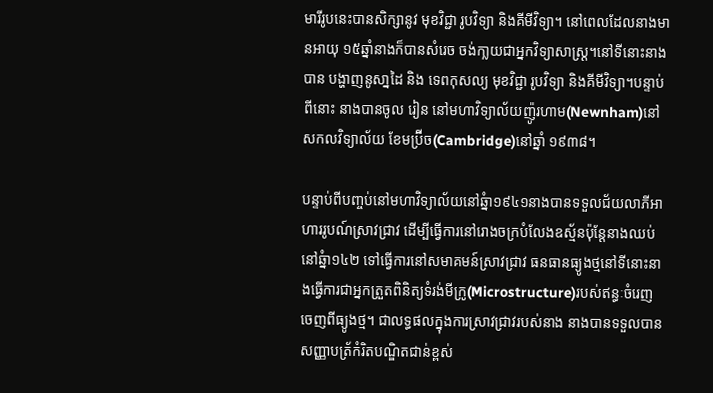មារីរូបនេះបានសិក្សានូវ មុខវិជ្ជា រូបវិទ្យា និងគីមីវិទ្យា។ នៅពេលដែលនាងមានអាយុ ១៥ឆ្នាំនាងក៏បានសំរេច ចង់កា្លយជាអ្នកវិទ្យាសាស្រ្ត។នៅទីនោះនាងបាន បង្ហាញនូសា្នដៃ និង ទេពកុសល្យ មុខវិជ្ជា រូបវិទ្យា និងគីមីវិទ្យា។បន្ទាប់ពីនោះ នាងបានចូល រៀន នៅមហាវិទ្យាល័យញ៉ូរហាម(Newnham)នៅសកលវិទ្យាល័យ ខែមប្រ៊ីច(Cambridge)នៅឆ្នាំ ១៩៣៨។

បន្ទាប់ពីបញ្ចប់នៅមហាវិទ្យាល័យនៅឆ្នំា១៩៤១នាងបានទទួលជ័យលាភីអាហាររូបណ៍សា្រវជ្រាវ ដើម្បីធ្វើការនៅរោងចក្របំលែងឧស្ម័នប៉ុន្តែនាងឈប់នៅឆ្នំា១៤២ ទៅធ្វើការនៅសមាគមន៍សា្រវជ្រាវ ធនធានធ្យូងថ្មនៅទីនោះនាងធ្វើការជាអ្នកត្រួតពិនិត្យទំរង់មីក្រូ(Microstructure)របស់ឥន្ធៈចំរេញ ចេញពីធ្យូងថ្ម។ ជាលទ្ធផលក្នុងការស្រាវជ្រាវរបស់នាង នាងបានទទួលបានសញ្ញាបត្រ័កំរិតបណ្ឌិតជាន់ខ្ពស់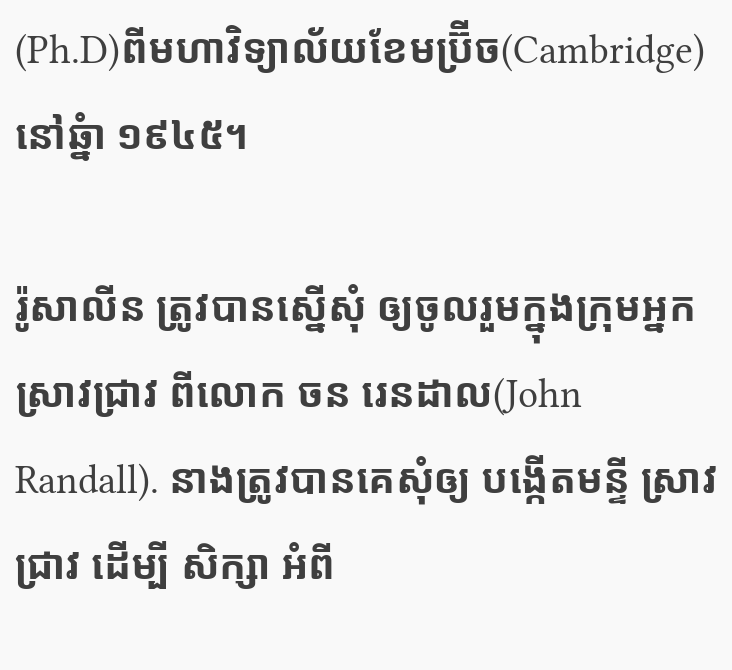(Ph.D)ពីមហាវិទ្យាល័យខែមប្រ៊ីច(Cambridge)នៅឆ្នំា ១៩៤៥។

រ៉ូសាលីន ត្រូវបានស្នើសុំ ឲ្យចូលរួមក្នុងក្រុមអ្នកស្រាវជា្រវ ពីលោក ចន រេនដាល(John Randall). នាងត្រូវបានគេសុំឲ្យ បង្កើតមន្ទី ស្រាវជា្រវ ដើម្បី សិក្សា អំពី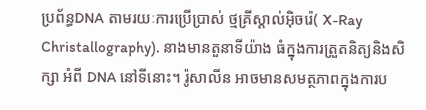ប្រព័ន្ធDNA តាមរយៈការប្រើប្រាស់ ថ្មគ្រីស្តាល់អ៊ិចរ៉េ( X-Ray Christallography). នាងមានតួនាទីយ៉ាង ធំក្នុងការត្រួតនិត្យនិងសិក្សា អំពី DNA នៅទីនោះ។ រ៉ូសាលីន អាចមានសមត្ថភាពក្នុងការប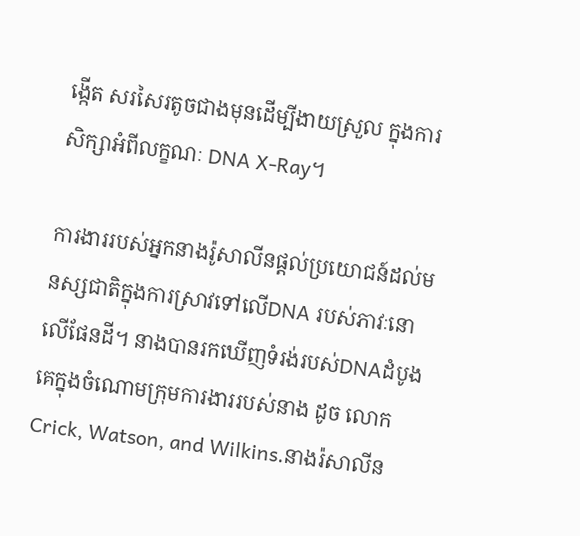ង្កើត សរសៃរតូចជាងមុនដើម្បីងាយស្រួល ក្នុងការសិក្សាអំពីលក្ខណៈ DNA X-Ray។

ការងាររបស់អ្នកនាងរ៉ូសាលីនផ្តល់ប្រយោជន៍ដល់មនស្សជាតិក្នុងការស្រាវទៅលើDNA របស់ភាវៈនោលើផែនដី។ នាងបានរកឃើញទំរង់របស់DNAដំបូងគេក្នុងចំណោមក្រុមការងាររបស់នាង ដូច លោក Crick, Watson, and Wilkins.នាងរ៉សាលីន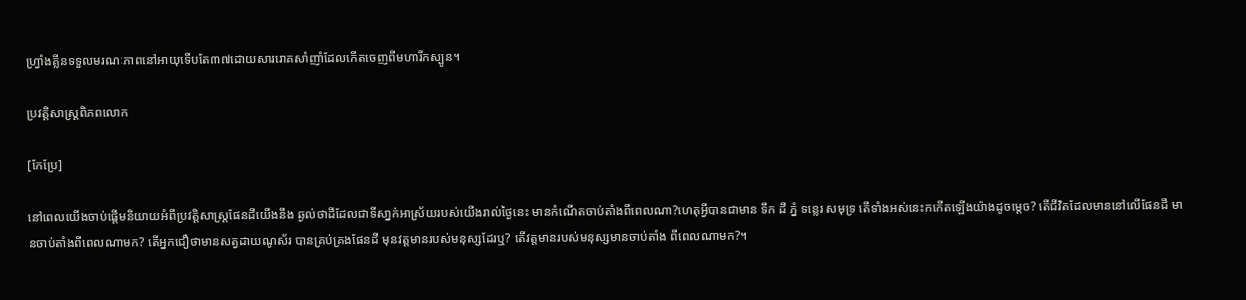ហ្រ្វាំងគ្លីនទទួលមរណៈភាពនៅអាយុទើបតែ៣៧ដោយសាររោគសាំញាំដែលកើតចេញពីមហារីកស្បូន។

ប្រវត្តិសាស្រ្តពិភពលោក

[កែប្រែ]

នៅពេលយើងចាប់ផ្តើមនិយាយអំពីប្រវត្តិសាស្រ្តផែនដីយើងនឹង ឆ្ងល់ថាដីដែលជាទីសា្នក់អាស្រ័យរបស់យើងរាល់ថ្ងៃនេះ មានកំណើតចាប់តាំងពីពេលណា?ហេតុអ្វីបានជាមាន ទឹក ដី ភ្នំ ទន្លេរ សមុទ្រ តើទាំងអស់នេះកកើតឡើងយ៉ាងដូចម្តេច? តើជីវិតដែលមាននៅលើផែនដី មានចាប់តាំងពីពេលណាមក? តើអ្នកជឿថាមានសត្វដាយណូស័រ បានគ្រប់គ្រងផែនដី មុនវត្តមានរបស់មនុស្សដែរឬ? តើវត្តមានរបស់មនុស្សមានចាប់តាំង ពីពេលណាមក?។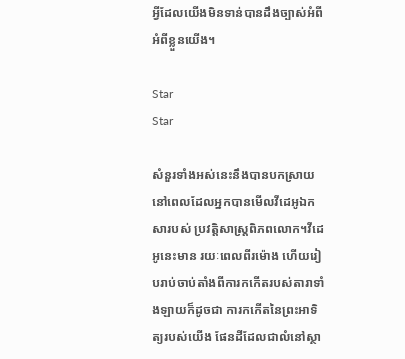អ្វីដែលយើងមិនទាន់បានដឹងច្បាស់អំពី អំពីខ្លួនយើង។

Star
Star

សំនួរទាំងអស់នេះនឹងបានបកស្រាយនៅពេលដែលអ្នកបានមើលវីដេអូឯកសារបស់ ប្រវត្តិសាស្រ្តពិភពលោក។វីដេអូនេះមាន រយៈពេលពីរម៉ោង ហើយរៀបរាប់ចាប់តាំងពីការកកើតរបស់តារាទាំងឡាយក៏ដូចជា ការកកើតនៃព្រះអាទិត្យរបស់យើង ផែនដីដែលជាលំនៅស្ថា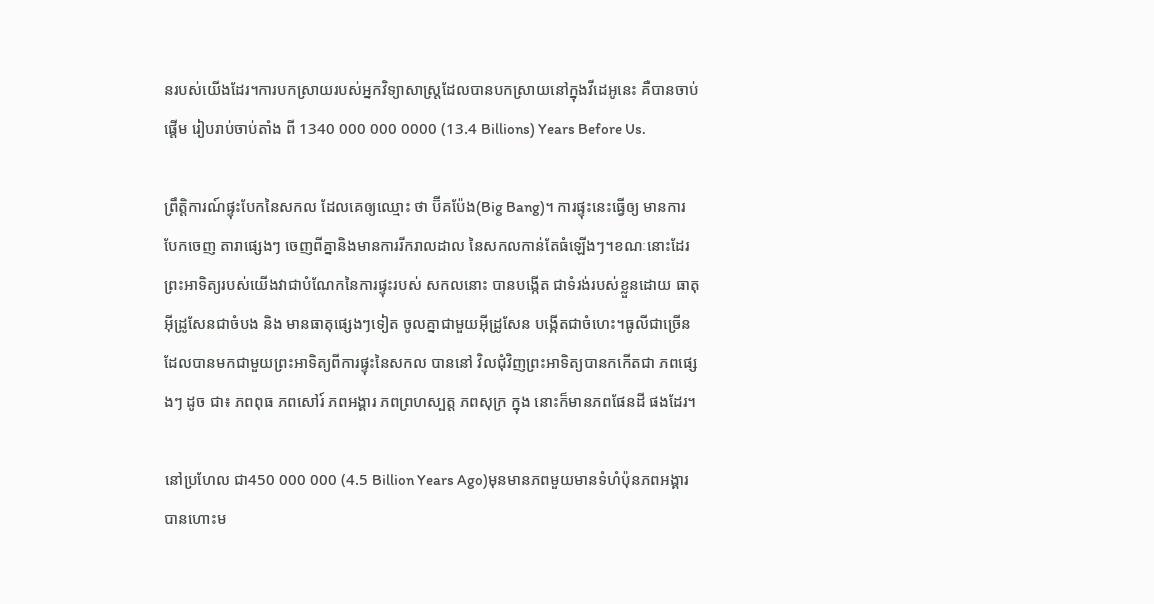នរបស់យើងដែរ។ការបកសា្រយរបស់អ្នកវិទ្យាសាស្រ្តដែលបានបកស្រាយនៅក្នុងវីដេអូនេះ គឺបានចាប់ផ្តើម រៀបរាប់ចាប់តាំង ពី 1340 000 000 0000 (13.4 Billions) Years Before Us.

ព្រឹត្តិការណ៍ផ្ទុះបែកនៃសកល ដែលគេឲ្យឈ្មោះ ថា ប៊ីគប៉ែង(Big Bang)។ ការផ្ទុះនេះធ្វើឲ្យ មានការបែកចេញ តារាផ្សេងៗ ចេញពីគ្នានិងមានការរីករាលដាល នៃសកលកាន់តែធំឡើងៗ។ខណៈនោះដែរ ព្រះអាទិត្យរបស់យើងវាជាបំណែកនៃការផ្ទុះរបស់ សកលនោះ បានបង្កើត ជាទំរង់របស់ខ្លួនដោយ ធាតុអ៊ីដ្រូសែនជាចំបង និង មានធាតុផ្សេងៗទៀត ចូលគ្នាជាមួយអ៊ីដ្រូសែន បង្កើតជាចំហេះ។ធូលីជាច្រើនដែលបានមកជាមួយព្រះអាទិត្យពីការផ្ទុះនៃសកល បាននៅ វិលជុំវិញព្រះអាទិត្យបានកកើតជា ភពផ្សេងៗ ដូច ជា៖ ភពពុធ ភពសៅរ៍ ភពអង្គារ ភពព្រហស្បត្ត ភពសុក្រ ក្នុង នោះក៏មានភពផែនដី ផងដែរ។

នៅប្រហែល ជា450 000 000 (4.5 Billion Years Ago)មុនមានភពមួយមានទំហំប៉ុនភពអង្គារបានហោះម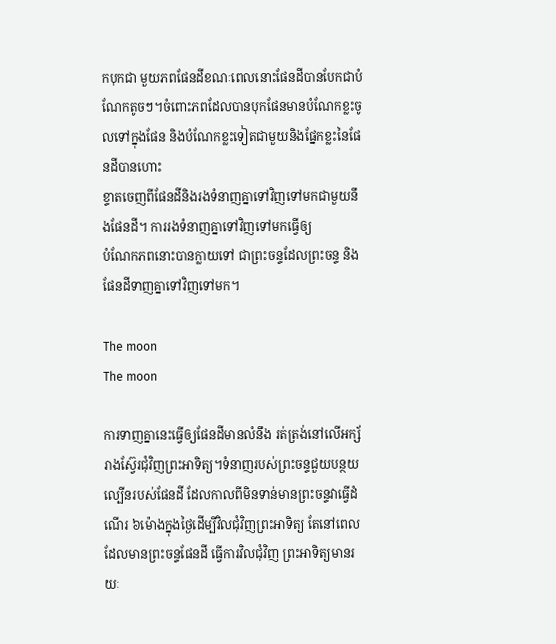កបុកជា មួយភពផែនដីខណៈពេលនោះផែនដីបានបែកជាបំណែកតូចៗ។ចំពោះភពដែលបានបុកផែនមានបំណែកខ្លះចូលទៅក្នុងផែន និងបំណែកខ្លះទៀតជាមួយនិងផ្នែកខ្លះនៃផែនដីបានហោះ
ខ្ទាតចេញពីផែនដីនិងរងទំនាញគ្នាទៅវិញទៅមកជាមួយនឹងផែនដី។ ការរងទំនាញគ្នាទៅវិញទៅមកធ្វើឲ្យ
បំណែកភពនោះបានក្លាយទៅ ជាព្រះចន្ទដែលព្រះចន្ទ និងផែនដីទាញគ្នាទៅវិញទៅមក។

The moon
The moon

ការទាញគ្នានេះធ្វើឲ្យផែនដីមានលំនឹង រត់ត្រង់នៅលើអក្ស័រាងស្វ៊ែរជុំវិញព្រះអាទិត្យ។ទំនាញរបស់ព្រះចន្ទជួយបន្ថយល្បើនរបស់ផែនដី ដែលកាលពីមិនទាន់មានព្រះចន្ទវាធ្វើដំណើរ ៦ម៉ោងក្នុងថ្ងៃដើម្បីវិលជុំវិញព្រះអាទិត្យ តែនៅពេលដែលមានព្រះចន្ទផែនដី ធ្វើការវិលជុំវិញ ព្រះអាទិត្យមានរយៈ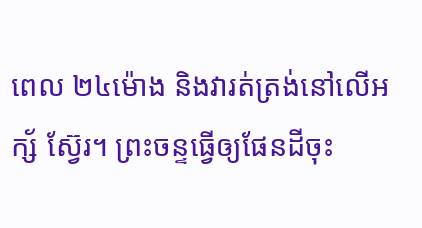ពេល ២៤ម៉ោង និងវារត់ត្រង់នៅលើអក្ស័ ស្វ៊ែរ។ ព្រះចន្ទធ្វើឲ្យផែនដីចុះ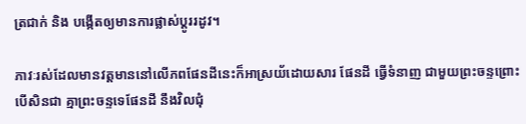ត្រជាក់ និង បង្កើតឲ្យមានការផ្លាស់ប្តូររដូវ។

ភាវៈរស់ដែលមានវត្តមាននៅលើភពផែនដីនេះក៏អាស្រយ័ដោយសារ ផែនដី ធ្វើទំនាញ ជាមួយព្រះចន្ទព្រោះបើសិនជា គ្មាព្រះចន្ទទេផែនដី នឹងវិលជុំ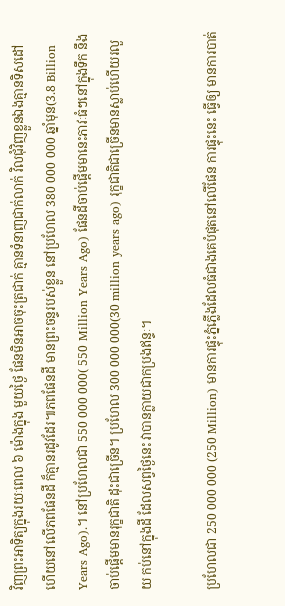វិញព្រះអាទិត្យក្នុងរយៈពេល ៦ ម៉ោងក្នុង មួយថ្ងៃ ផែនមិនអាចចុះត្រជាក់ គ្មានទំនាញជាក់លាក់ វិលជុំវិញខ្លួនឯងគ្មានទិសដៅ ហើយនៅលើភពផែនដី ក៏គ្មានរដូវដែរ៕ភពផែនដី មានព្រះចន្ទរបស់ខ្លួន នៅប្រហែល 380 000 000 ឆ្នាំមុន(3.8 Billion Years Ago).។ នៅប្រហែលជា 550 000 000( 550 Million Years Ago) ផែនដីចាប់ផ្តើមមានេះភាវៈធំៗនៅក្នុងទឹក នឹងចាប់ផ្តើមមានរុក្ខជាតិ ដុះជាច្រើន។ ប្រហែល 300 000 000(30 million years ago) រុក្ខជាតិជាច្រើនមានស្លាប់ហើយរលួយ កប់នៅក្នុងដី ដែលសព្វថ្ងៃនេះ វាបានក្លាយជាកប្រងឥន្ទៈ។

ប្រហែលជា 250 000 000 (250 Million) មានការផ្ទុះភ្នំភ្លើងដែលធំជាងគេបំផុតនៅលើផែន ការផ្ទុះនេះ ធ្វើឲ្យ មានការបាត់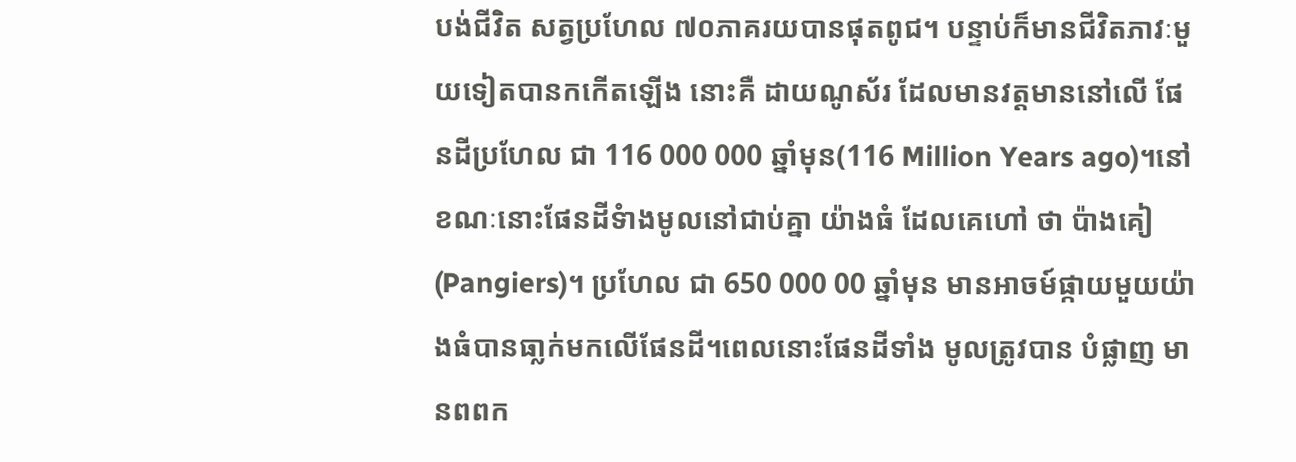បង់ជីវិត សត្វប្រហែល ៧០ភាគរយបានផុតពូជ។ បន្ទាប់ក៏មានជីវិតភាវៈមួយទៀតបានកកើតឡើង នោះគឺ ដាយណូស័រ ដែលមានវត្តមាននៅលើ ផែនដីប្រហែល ជា 116 000 000 ឆ្នាំមុន(116 Million Years ago)។នៅខណៈនោះផែនដីទំាងមូលនៅជាប់គ្នា យ៉ាងធំ ដែលគេហៅ ថា ប៉ាងគៀ(Pangiers)។ ប្រហែល ជា 650 000 00 ឆ្នាំមុន មានអាចម៍ផ្កាយមួយយ៉ាងធំបានធា្លក់មកលើផែនដី។ពេលនោះផែនដីទាំង មូលត្រូវបាន បំផ្លាញ មានពពក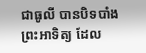ជាធូលី បានបិទបាំងព្រះអាទិត្យ ដែល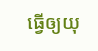ធ្វើឲ្យយុ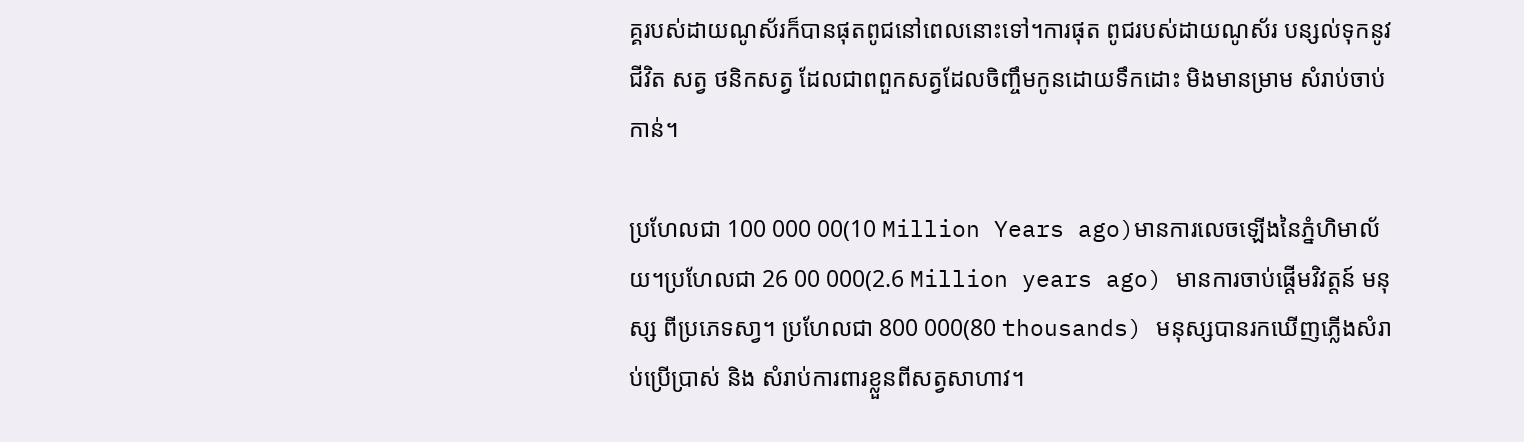គ្គរបស់ដាយណូស័រក៏បានផុតពូជនៅពេលនោះទៅ។ការផុត ពូជរបស់ដាយណូស័រ បន្សល់ទុកនូវ ជីវិត សត្វ ថនិកសត្វ ដែលជាពពួកសត្វដែលចិញ្ចឹមកូនដោយទឹកដោះ មិងមានម្រាម សំរាប់ចាប់កាន់។

ប្រហែលជា 100 000 00(10 Million Years ago)មានការលេចឡើងនៃភ្នំហិមាល័យ។ប្រហែលជា 26 00 000(2.6 Million years ago) មានការចាប់ផ្តើមវិវត្តន៍ មនុស្ស ពីប្រភេទសា្វ។ ប្រហែលជា 800 000(80 thousands) មនុស្សបានរកឃើញភ្លើងសំរាប់ប្រើប្រាស់ និង សំរាប់ការពារខ្លួនពីសត្វសាហាវ។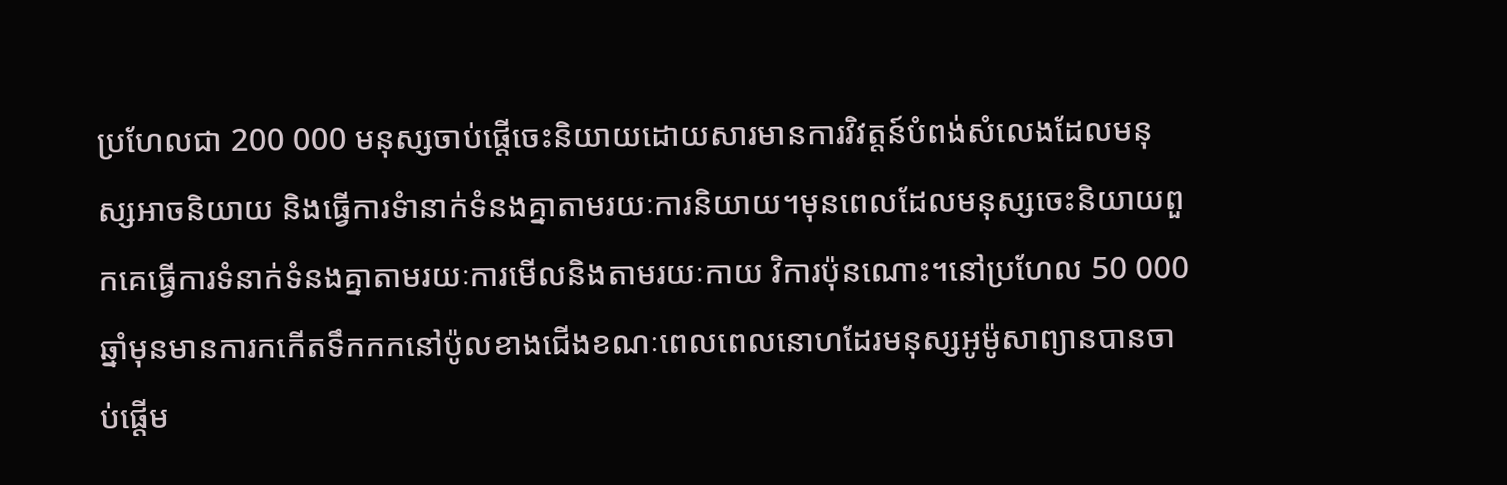ប្រហែលជា 200 000 មនុស្សចាប់ផ្តើចេះនិយាយដោយសារមានការវិវត្តន៍បំពង់សំលេងដែលមនុស្សអាចនិយាយ និងធ្វើការទំានាក់ទំនងគ្នាតាមរយៈការនិយាយ។មុនពេលដែលមនុស្សចេះនិយាយពួកគេធ្វើការទំនាក់ទំនងគ្នាតាមរយៈការមើលនិងតាមរយៈកាយ វិការប៉ុនណោះ។នៅប្រហែល 50 000 ឆ្នាំមុនមានការកកើតទឹកកកនៅប៉ូលខាងជើងខណៈពេលពេលនោហដែរមនុស្សអូម៉ូសាព្យានបានចាប់ផ្តើម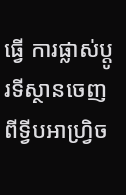ធ្វើ ការផ្លាស់ប្តូរទីស្ថានចេញពីទ្វីបអាហ្វ្រិច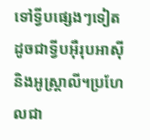ទៅទ្វីបផ្សេងៗទៀតដូចជាទ្វីបអ៊ឺរុបអាស៊ីនិងអូស្ត្រាលី។ប្រហែលជា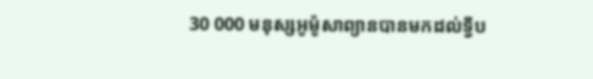30 000 មនុស្សអូម៉ូសាព្យានបានមកដល់ទ្វីប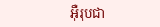អ៊ឺរុបជា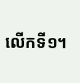លើកទី១។